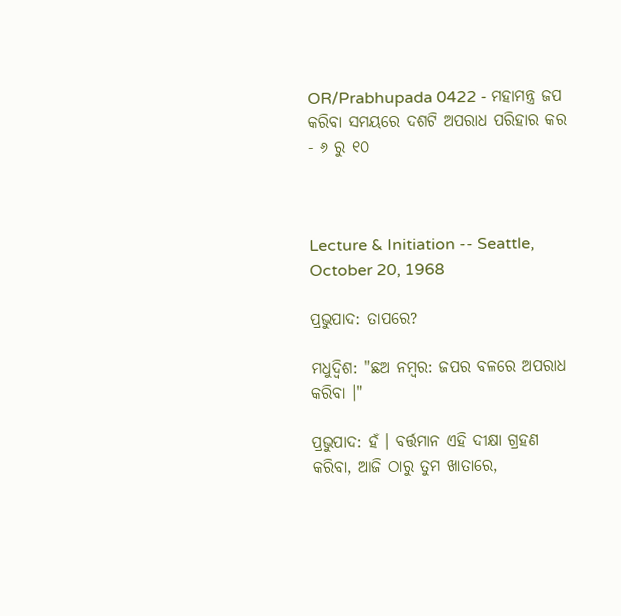OR/Prabhupada 0422 - ମହାମନ୍ତ୍ର ଜପ କରିବା ସମୟରେ ଦଶଟି ଅପରାଧ ପରିହାର କର - ୬ ରୁ ୧୦



Lecture & Initiation -- Seattle, October 20, 1968

ପ୍ରଭୁପାଦ: ତାପରେ?

ମଧୁଦ୍ଵିଶ: "ଛଅ ନମ୍ଵର: ଜପର ବଳରେ ଅପରାଧ କରିବା ।"

ପ୍ରଭୁପାଦ: ହଁ । ବର୍ତ୍ତମାନ ଏହି ଦୀକ୍ଷା ଗ୍ରହଣ କରିବା, ଆଜି ଠାରୁ ତୁମ ଖାତାରେ,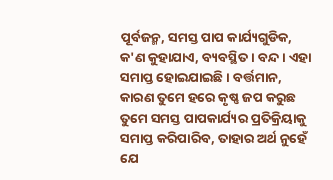ପୂର୍ବଜନ୍ମ, ସମସ୍ତ ପାପ କାର୍ଯ୍ୟଗୁଡିକ, କ'ଣ କୁହାଯାଏ, ବ୍ୟବସ୍ଥିତ । ବନ୍ଦ । ଏହା ସମାପ୍ତ ହୋଇଯାଇଛି । ବର୍ତ୍ତମାନ, କାରଣ ତୁମେ ହରେ କୃଷ୍ଣ ଜପ କରୁଛ ତୁମେ ସମସ୍ତ ପାପକାର୍ଯ୍ୟର ପ୍ରତିକ୍ରିୟାକୁ ସମାପ୍ତ କରିପାରିବ, ତାହାର ଅର୍ଥ ନୁହେଁ ଯେ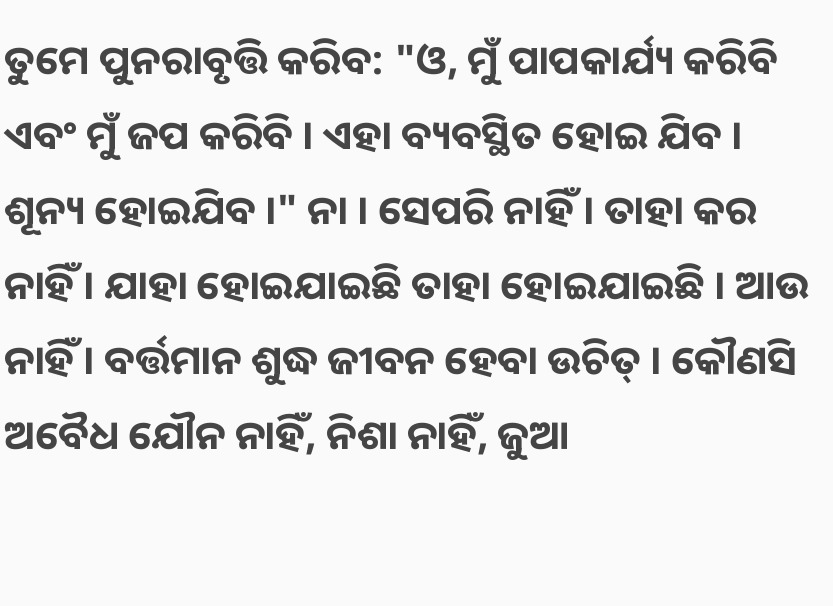ତୁମେ ପୁନରାବୃତ୍ତି କରିବ: "ଓ, ମୁଁ ପାପକାର୍ଯ୍ୟ କରିବି ଏବଂ ମୁଁ ଜପ କରିବି । ଏହା ବ୍ୟବସ୍ଥିତ ହୋଇ ଯିବ । ଶୂନ୍ୟ ହୋଇଯିବ ।" ନା । ସେପରି ନାହିଁ । ତାହା କର ନାହିଁ । ଯାହା ହୋଇଯାଇଛି ତାହା ହୋଇଯାଇଛି । ଆଉ ନାହିଁ । ବର୍ତ୍ତମାନ ଶୁଦ୍ଧ ଜୀବନ ହେବା ଉଚିତ୍ । କୌଣସି ଅବୈଧ ଯୌନ ନାହିଁ, ନିଶା ନାହିଁ, ଜୁଆ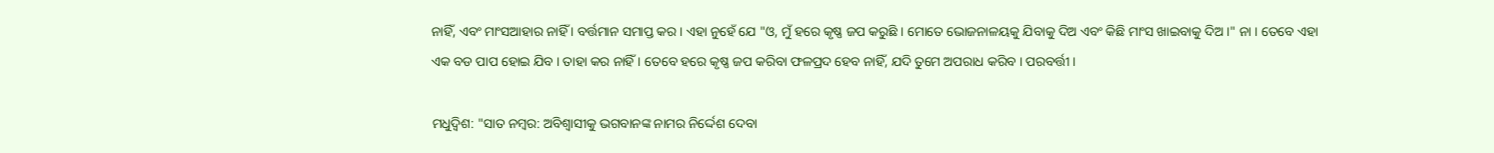ନାହିଁ, ଏବଂ ମାଂସଆହାର ନାହିଁ । ବର୍ତ୍ତମାନ ସମାପ୍ତ କର । ଏହା ନୁହେଁ ଯେ "ଓ, ମୁଁ ହରେ କୃଷ୍ଣ ଜପ କରୁଛି । ମୋତେ ଭୋଜନାଳୟକୁ ଯିବାକୁ ଦିଅ ଏବଂ କିଛି ମାଂସ ଖାଇବାକୁ ଦିଅ ।" ନା । ତେବେ ଏହା ଏକ ବଡ ପାପ ହୋଇ ଯିବ । ତାହା କର ନାହିଁ । ତେବେ ହରେ କୃଷ୍ଣ ଜପ କରିବା ଫଳପ୍ରଦ ହେବ ନାହିଁ, ଯଦି ତୁମେ ଅପରାଧ କରିବ । ପରବର୍ତ୍ତୀ ।

ମଧୁଦ୍ଵିଶ: "ସାତ ନମ୍ଵର: ଅବିଶ୍ଵାସୀକୁ ଭଗବାନଙ୍କ ନାମର ନିର୍ଦ୍ଦେଶ ଦେବା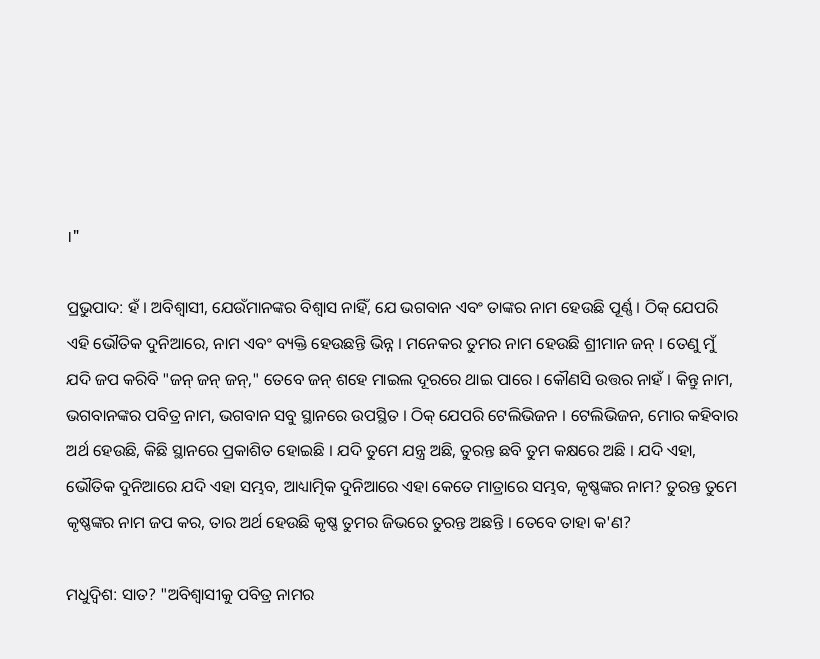।"

ପ୍ରଭୁପାଦ: ହଁ । ଅବିଶ୍ଵାସୀ, ଯେଉଁମାନଙ୍କର ବିଶ୍ଵାସ ନାହିଁ, ଯେ ଭଗବାନ ଏବଂ ତାଙ୍କର ନାମ ହେଉଛି ପୂର୍ଣ୍ଣ । ଠିକ୍ ଯେପରି ଏହି ଭୌତିକ ଦୁନିଆରେ, ନାମ ଏବଂ ବ୍ୟକ୍ତି ହେଉଛନ୍ତି ଭିନ୍ନ । ମନେକର ତୁମର ନାମ ହେଉଛି ଶ୍ରୀମାନ ଜନ୍ । ତେଣୁ ମୁଁ ଯଦି ଜପ କରିବି "ଜନ୍ ଜନ୍ ଜନ୍," ତେବେ ଜନ୍ ଶହେ ମାଇଲ ଦୂରରେ ଥାଇ ପାରେ । କୌଣସି ଉତ୍ତର ନାହଁ । କିନ୍ତୁ ନାମ, ଭଗବାନଙ୍କର ପବିତ୍ର ନାମ, ଭଗବାନ ସବୁ ସ୍ଥାନରେ ଉପସ୍ଥିତ । ଠିକ୍ ଯେପରି ଟେଲିଭିଜନ । ଟେଲିଭିଜନ, ମୋର କହିବାର ଅର୍ଥ ହେଉଛି, କିଛି ସ୍ଥାନରେ ପ୍ରକାଶିତ ହୋଇଛି । ଯଦି ତୁମେ ଯନ୍ତ୍ର ଅଛି, ତୁରନ୍ତ ଛବି ତୁମ କକ୍ଷରେ ଅଛି । ଯଦି ଏହା, ଭୌତିକ ଦୁନିଆରେ ଯଦି ଏହା ସମ୍ଭବ, ଆଧ୍ୟାତ୍ମିକ ଦୁନିଆରେ ଏହା କେତେ ମାତ୍ରାରେ ସମ୍ଭବ, କୃଷ୍ଣଙ୍କର ନାମ? ତୁରନ୍ତ ତୁମେ କୃଷ୍ଣଙ୍କର ନାମ ଜପ କର, ତାର ଅର୍ଥ ହେଉଛି କୃଷ୍ଣ ତୁମର ଜିଭରେ ତୁରନ୍ତ ଅଛନ୍ତି । ତେବେ ତାହା କ'ଣ?

ମଧୁଦ୍ଵିଶ: ସାତ? "ଅବିଶ୍ଵାସୀକୁ ପବିତ୍ର ନାମର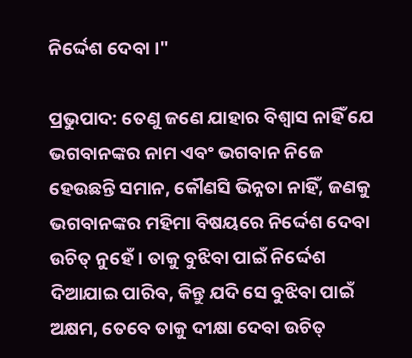ନିର୍ଦ୍ଦେଶ ଦେବା ।"

ପ୍ରଭୁପାଦ: ତେଣୁ ଜଣେ ଯାହାର ବିଶ୍ଵାସ ନାହିଁ ଯେ ଭଗବାନଙ୍କର ନାମ ଏବଂ ଭଗବାନ ନିଜେ ହେଉଛନ୍ତି ସମାନ, କୌଣସି ଭିନ୍ନତା ନାହିଁ, ଜଣକୁ ଭଗବାନଙ୍କର ମହିମା ବିଷୟରେ ନିର୍ଦ୍ଦେଶ ଦେବା ଉଚିତ୍ ନୁହେଁ । ତାକୁ ବୁଝିବା ପାଇଁ ନିର୍ଦ୍ଦେଶ ଦିଆଯାଇ ପାରିବ, କିନ୍ତୁ ଯଦି ସେ ବୁଝିବା ପାଇଁ ଅକ୍ଷମ, ତେବେ ତାକୁ ଦୀକ୍ଷା ଦେବା ଉଚିତ୍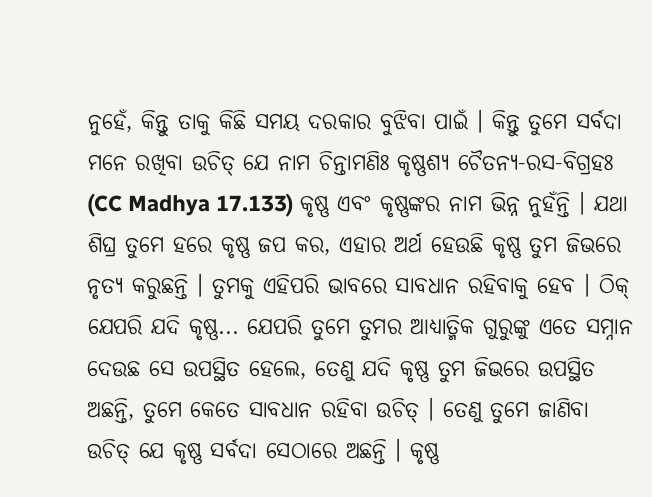ନୁହେଁ, କିନ୍ତୁ ତାକୁ କିଛି ସମୟ ଦରକାର ବୁଝିବା ପାଇଁ । କିନ୍ତୁ ତୁମେ ସର୍ବଦା ମନେ ରଖିବା ଉଚିତ୍ ଯେ ନାମ ଚିନ୍ତାମଣିଃ କୃଷ୍ଣଶ୍ୟ ଚୈତନ୍ୟ-ରସ-ବିଗ୍ରହଃ (CC Madhya 17.133) କୃଷ୍ଣ ଏବଂ କୃଷ୍ଣଙ୍କର ନାମ ଭିନ୍ନ ନୁହଁନ୍ତି । ଯଥା ଶିଘ୍ର ତୁମେ ହରେ କୃଷ୍ଣ ଜପ କର, ଏହାର ଅର୍ଥ ହେଉଛି କୃଷ୍ଣ ତୁମ ଜିଭରେ ନୃତ୍ୟ କରୁଛନ୍ତି । ତୁମକୁ ଏହିପରି ଭାବରେ ସାବଧାନ ରହିବାକୁ ହେବ । ଠିକ୍ ଯେପରି ଯଦି କୃଷ୍ଣ... ଯେପରି ତୁମେ ତୁମର ଆଧ୍ୟାତ୍ମିକ ଗୁରୁଙ୍କୁ ଏତେ ସମ୍ନାନ ଦେଉଛ ସେ ଉପସ୍ଥିତ ହେଲେ, ତେଣୁ ଯଦି କୃଷ୍ଣ ତୁମ ଜିଭରେ ଉପସ୍ଥିତ ଅଛନ୍ତି, ତୁମେ କେତେ ସାବଧାନ ରହିବା ଉଚିତ୍ । ତେଣୁ ତୁମେ ଜାଣିବା ଉଚିତ୍ ଯେ କୃଷ୍ଣ ସର୍ବଦା ସେଠାରେ ଅଛନ୍ତି । କୃଷ୍ଣ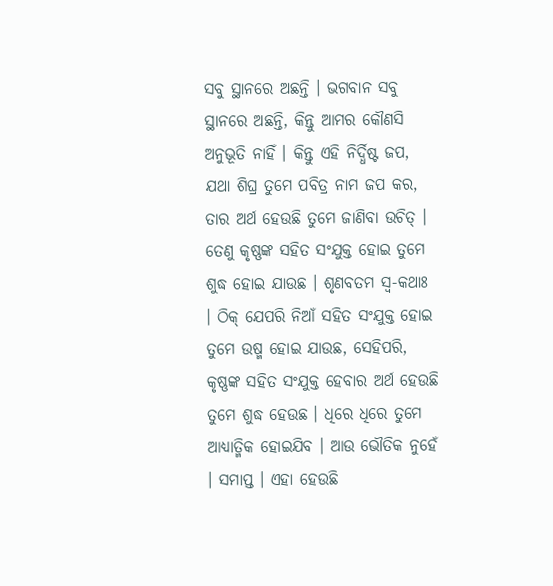ସବୁ ସ୍ଥାନରେ ଅଛନ୍ତି । ଭଗବାନ ସବୁ ସ୍ଥାନରେ ଅଛନ୍ତି, କିନ୍ତୁ ଆମର କୌଣସି ଅନୁଭୂତି ନାହିଁ । କିନ୍ତୁ ଏହି ନିର୍ଦ୍ଧିଷ୍ଟ ଜପ, ଯଥା ଶିଘ୍ର ତୁମେ ପବିତ୍ର ନାମ ଜପ କର, ତାର ଅର୍ଥ ହେଉଛି ତୁମେ ଜାଣିବା ଉଚିତ୍ । ତେଣୁ କୃଷ୍ଣଙ୍କ ସହିତ ସଂଯୁକ୍ତ ହୋଇ ତୁମେ ଶୁଦ୍ଧ ହୋଇ ଯାଉଛ । ଶୃଣବତମ ସ୍ଵ-କଥାଃ । ଠିକ୍ ଯେପରି ନିଆଁ ସହିତ ସଂଯୁକ୍ତ ହୋଇ ତୁମେ ଉଷ୍ମ ହୋଇ ଯାଉଛ, ସେହିପରି, କୃଷ୍ଣଙ୍କ ସହିତ ସଂଯୁକ୍ତ ହେବାର ଅର୍ଥ ହେଉଛି ତୁମେ ଶୁଦ୍ଧ ହେଉଛ । ଧିରେ ଧିରେ ତୁମେ ଆଧ୍ୟାତ୍ମିକ ହୋଇଯିବ । ଆଉ ଭୌତିକ ନୁହେଁ । ସମାପ୍ତ । ଏହା ହେଉଛି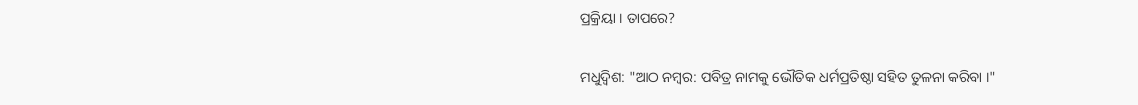ପ୍ରକ୍ରିୟା । ତାପରେ?

ମଧୁଦ୍ଵିଶ: "ଆଠ ନମ୍ଵର: ପବିତ୍ର ନାମକୁ ଭୌତିକ ଧର୍ମପ୍ରତିଷ୍ଠା ସହିତ ତୁଳନା କରିବା ।"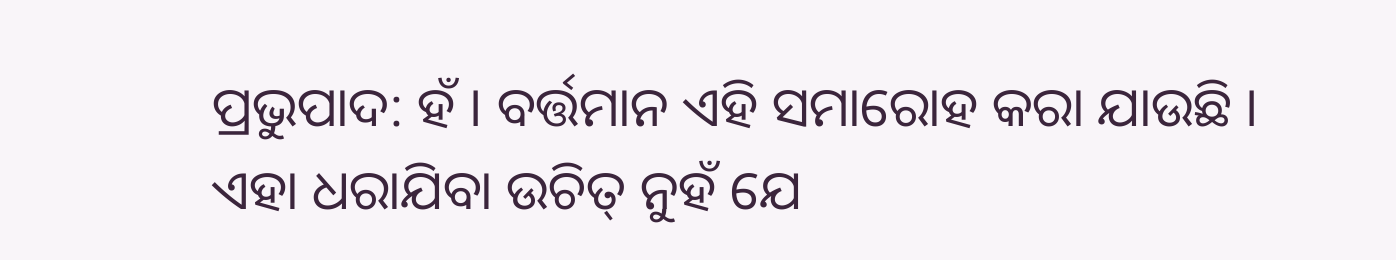ପ୍ରଭୁପାଦ: ହଁ । ବର୍ତ୍ତମାନ ଏହି ସମାରୋହ କରା ଯାଉଛି । ଏହା ଧରାଯିବା ଉଚିତ୍ ନୁହଁ ଯେ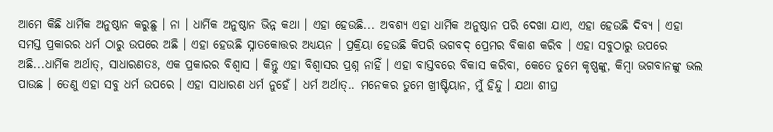ଆମେ କିଛି ଧାର୍ମିକ ଅନୁଷ୍ଠାନ କରୁଛୁ । ନା । ଧାର୍ମିକ ଅନୁଷ୍ଠାନ ଭିନ୍ନ କଥା । ଏହା ହେଉଛି... ଅବଶ୍ୟ ଏହା ଧାର୍ମିକ ଅନୁଷ୍ଠାନ ପରି ଦେଖା ଯାଏ, ଏହା ହେଉଛି ଦିବ୍ୟ । ଏହା ସମସ୍ତ ପ୍ରକାରର ଧର୍ମ ଠାରୁ ଉପରେ ଅଛି । ଏହା ହେଉଛି ସ୍ନାତକୋତ୍ତର ଅଧ୍ୟୟନ । ପ୍ରକ୍ରିୟା ହେଉଛି କିପରି ଭଗବଦ୍ ପ୍ରେମର ବିକାଶ କରିବ । ଏହା ସବୁଠାରୁ ଉପରେ ଅଛି...ଧାର୍ମିକ ଅର୍ଥାତ୍, ସାଧାରଣତଃ, ଏକ ପ୍ରକାରର ବିଶ୍ଵାସ । କିନ୍ତୁ ଏହା ବିଶ୍ଵାସର ପ୍ରଶ୍ନ ନାହିଁ । ଏହା ବାସ୍ତବରେ ବିକାସ କରିବା, କେତେ ତୁମେ କୃଷ୍ଣଙ୍କୁ, କିମ୍ଵା ଭଗବାନଙ୍କୁ ଭଲ ପାଉଛ । ତେଣୁ ଏହା ସବୁ ଧର୍ମ ଉପରେ । ଏହା ସାଧାରଣ ଧର୍ମ ନୁହେଁ । ଧର୍ମ ଅର୍ଥାତ୍.. ମନେକର ତୁମେ ଖ୍ରୀଷ୍ଟିୟାନ, ମୁଁ ହିନ୍ଦୁ । ଯଥା ଶୀଘ୍ର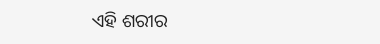ଏହି ଶରୀର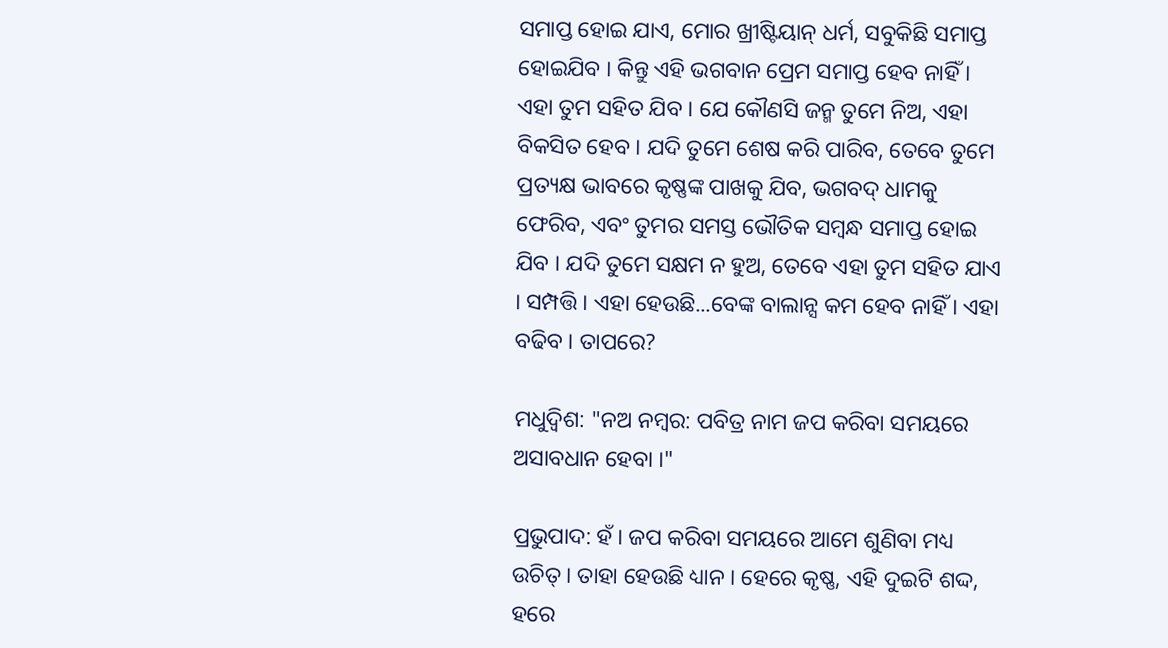ସମାପ୍ତ ହୋଇ ଯାଏ, ମୋର ଖ୍ରୀଷ୍ଟିୟାନ୍ ଧର୍ମ, ସବୁକିଛି ସମାପ୍ତ ହୋଇଯିବ । କିନ୍ତୁ ଏହି ଭଗବାନ ପ୍ରେମ ସମାପ୍ତ ହେବ ନାହିଁ । ଏହା ତୁମ ସହିତ ଯିବ । ଯେ କୌଣସି ଜନ୍ମ ତୁମେ ନିଅ, ଏହା ବିକସିତ ହେବ । ଯଦି ତୁମେ ଶେଷ କରି ପାରିବ, ତେବେ ତୁମେ ପ୍ରତ୍ୟକ୍ଷ ଭାବରେ କୃଷ୍ଣଙ୍କ ପାଖକୁ ଯିବ, ଭଗବଦ୍ ଧାମକୁ ଫେରିବ, ଏବଂ ତୁମର ସମସ୍ତ ଭୌତିକ ସମ୍ଵନ୍ଧ ସମାପ୍ତ ହୋଇ ଯିବ । ଯଦି ତୁମେ ସକ୍ଷମ ନ ହୁଅ, ତେବେ ଏହା ତୁମ ସହିତ ଯାଏ । ସମ୍ପତ୍ତି । ଏହା ହେଉଛି...ବେଙ୍କ ବାଲାନ୍ସ କମ ହେବ ନାହିଁ । ଏହା ବଢିବ । ତାପରେ?

ମଧୁଦ୍ଵିଶ: "ନଅ ନମ୍ଵର: ପବିତ୍ର ନାମ ଜପ କରିବା ସମୟରେ ଅସାବଧାନ ହେବା ।"

ପ୍ରଭୁପାଦ: ହଁ । ଜପ କରିବା ସମୟରେ ଆମେ ଶୁଣିବା ମଧ୍ୟ ଉଚିତ୍ । ତାହା ହେଉଛି ଧ୍ୟାନ । ହେରେ କୃଷ୍ଣ, ଏହି ଦୁଇଟି ଶଦ୍ଦ, ହରେ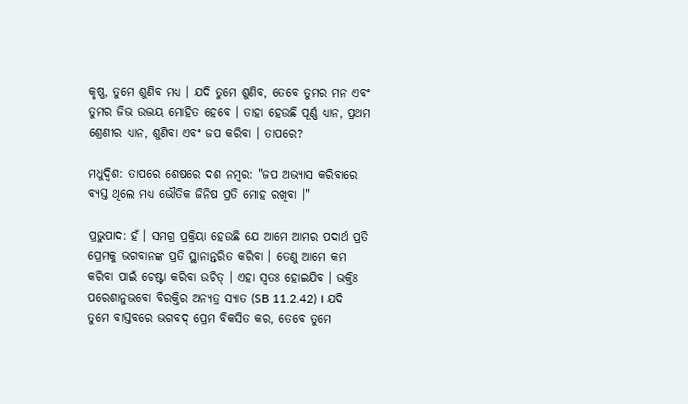କୃଷ୍ଣ, ତୁମେ ଶୁଣିବ ମଧ୍ୟ । ଯଦି ତୁମେ ଶୁଣିବ, ତେବେ ତୁମର ମନ ଏବଂ ତୁମର ଜିଭ ଉଦ୍ଭୟ ମୋହିତ ହେବେ । ତାହା ହେଉଛି ପୂର୍ଣ୍ଣ ଧ୍ୟାନ, ପ୍ରଥମ ଶ୍ରେଣୀର ଧ୍ୟାନ, ଶୁଣିବା ଏବଂ ଜପ କରିବା । ତାପରେ?

ମଧୁଦ୍ଵିଶ: ତାପରେ ଶେଷରେ ଦଶ ନମ୍ଵର: "ଜପ ଅଭ୍ୟାସ କରିବା‍ରେ ବ୍ୟସ୍ତ ଥିଲେ ମଧ୍ୟ ଭୌତିକ ଜିନିଷ ପ୍ରତି ମୋହ ରଖିବା ।"

ପ୍ରଭୁପାଦ: ହଁ । ସମଗ୍ର ପ୍ରକ୍ରିୟା ହେଉଛି ଯେ ଆମେ ଆମର ପଦାର୍ଥ ପ୍ରତି ପ୍ରେମକୁ ଭଗବାନଙ୍କ ପ୍ରତି ସ୍ଥାନାନ୍ତରିତ କରିବା । ତେଣୁ ଆମେ କମ କରିବା ପାଇଁ ଚେଷ୍ଟା କରିବା ଉଚିତ୍ । ଏହା ସ୍ଵତଃ ହୋଇଯିବ । ଭକ୍ତିଃ ପରେଶାନୁଭବୋ ବିରକ୍ତିର ଅନ୍ୟତ୍ର ସ୍ୟାତ (SB 11.2.42) । ଯଦି ତୁମେ ବାସ୍ତବରେ ଭଗବଦ୍ ପ୍ରେମ ବିକସିତ କର, ତେବେ ତୁମେ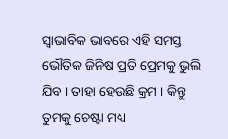ସ୍ଵାଭାବିକ ଭାବରେ ଏହି ସମସ୍ତ ଭୌତିକ ଜିନିଷ ପ୍ରତି ପ୍ରେମକୁ ଭୁଲି ଯିବ । ତାହା ହେଉଛି କ୍ରମ । କିନ୍ତୁ ତୁମକୁ ଚେଷ୍ଟା ମଧ୍ୟ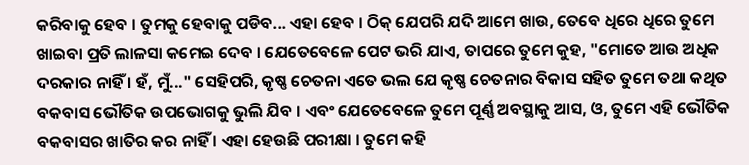କରିବାକୁ ହେବ । ତୁମକୁ ହେବାକୁ ପଡିବ... ଏହା ହେବ । ଠିକ୍ ଯେପରି ଯଦି ଆମେ ଖାଉ, ତେବେ ଧିରେ ଧିରେ ତୁମେ ଖାଇବା ପ୍ରତି ଲାଳସା କମେଇ ଦେବ । ଯେତେବେଳେ ପେଟ ଭରି ଯାଏ, ତାପରେ ତୁମେ କୁହ, "ମୋତେ ଆଉ ଅଧିକ ଦରକାର ନାହିଁ । ହଁ, ମୁଁ..." ସେହିପରି, କୃଷ୍ଣ ଚେତନା ଏତେ ଭଲ ଯେ କୃଷ୍ଣ ଚେତନାର ବିକାସ ସହିତ ତୁମେ ତଥା କଥିତ ବକବାସ ଭୌତିକ ଉପଭୋଗକୁ ଭୁଲି ଯିବ । ଏବଂ ଯେତେବେଳେ ତୁମେ ପୂର୍ଣ୍ଣ ଅବସ୍ଥାକୁ ଆସ, ଓ, ତୁମେ ଏହି ଭୌତିକ ବକବାସର ଖାତିର କର ନାହିଁ । ଏହା ହେଉଛି ପରୀକ୍ଷା । ତୁମେ କହି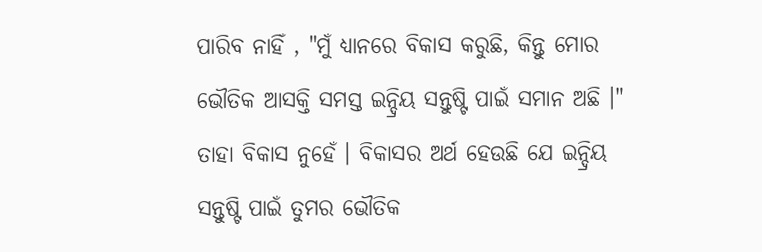ପାରିବ ନାହିଁ , "ମୁଁ ଧ୍ୟାନରେ ବିକାସ କରୁଛି, କିନ୍ତୁ ମୋର ଭୌତିକ ଆସକ୍ତି ସମସ୍ତ ଇନ୍ଦ୍ରିୟ ସନ୍ତୁଷ୍ଟି ପାଇଁ ସମାନ ଅଛି ।" ତାହା ବିକାସ ନୁହେଁ । ବିକାସର ଅର୍ଥ ହେଉଛି ଯେ ଇନ୍ଦ୍ରିୟ ସନ୍ତୁଷ୍ଟି ପାଇଁ ତୁମର ଭୌତିକ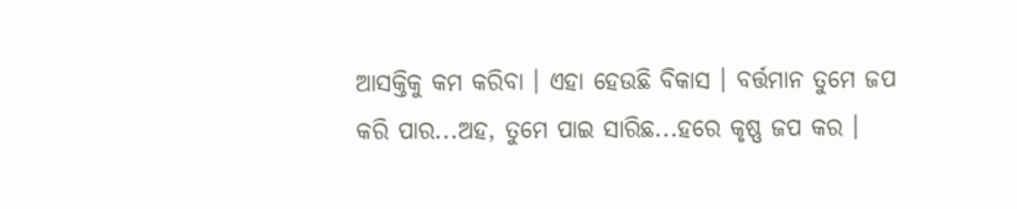ଆସକ୍ତିକୁ କମ କରିବା । ଏହା ହେଉଛି ବିକାସ । ବର୍ତ୍ତମାନ ତୁମେ ଜପ କରି ପାର...ଅହ, ତୁମେ ପାଇ ସାରିଛ...ହରେ କୃଷ୍ଣ ଜପ କର ।